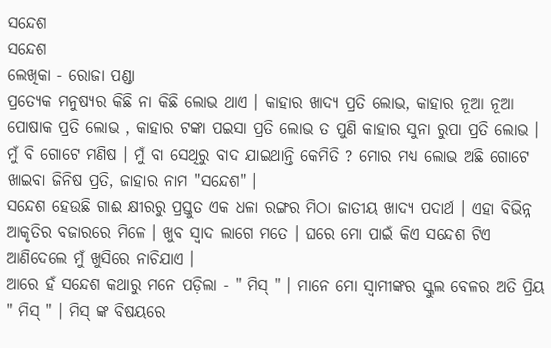ସନ୍ଦେଶ
ସନ୍ଦେଶ
ଲେଖିକା - ରୋଜା ପଣ୍ଡା
ପ୍ରତ୍ୟେକ ମନୁଷ୍ୟର କିଛି ନା କିଛି ଲୋଭ ଥାଏ । କାହାର ଖାଦ୍ୟ ପ୍ରତି ଲୋଭ, କାହାର ନୂଆ ନୂଆ ପୋଷାକ ପ୍ରତି ଲୋଭ , କାହାର ଟଙ୍କା ପଇସା ପ୍ରତି ଲୋଭ ତ ପୁଣି କାହାର ସୁନା ରୁପା ପ୍ରତି ଲୋଭ ।
ମୁଁ ବି ଗୋଟେ ମଣିଷ । ମୁଁ ବା ସେଥିରୁ ବାଦ ଯାଇଥାନ୍ତି କେମିତି ? ମୋର ମଧ୍ୟ ଲୋଭ ଅଛି ଗୋଟେ ଖାଇବା ଜିନିଷ ପ୍ରତି, ଜାହାର ନାମ "ସନ୍ଦେଶ" ।
ସନ୍ଦେଶ ହେଉଛି ଗାଈ କ୍ଷୀରରୁ ପ୍ରସ୍ତୁତ ଏକ ଧଳା ରଙ୍ଗର ମିଠା ଜାତୀୟ ଖାଦ୍ୟ ପଦାର୍ଥ । ଏହା ବିଭିନ୍ନ ଆକୃତିର ବଜାରରେ ମିଳେ । ଖୁବ ସ୍ୱାଦ ଲାଗେ ମତେ । ଘରେ ମୋ ପାଇଁ କିଏ ସନ୍ଦେଶ ଟିଏ ଆଣିଦେଲେ ମୁଁ ଖୁସିରେ ନାଚିଯାଏ ।
ଆରେ ହଁ ସନ୍ଦେଶ କଥାରୁ ମନେ ପଡ଼ିଲା - " ମିସ୍ " । ମାନେ ମୋ ସ୍ୱାମୀଙ୍କର ସ୍କୁଲ ବେଳର ଅତି ପ୍ରିୟ " ମିସ୍ " । ମିସ୍ ଙ୍କ ବିଷୟରେ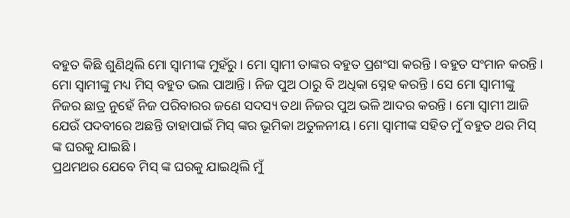ବହୁତ କିଛି ଶୁଣିଥିଲି ମୋ ସ୍ୱାମୀଙ୍କ ମୁହଁରୁ । ମୋ ସ୍ୱାମୀ ତାଙ୍କର ବହୁତ ପ୍ରଶଂସା କରନ୍ତି । ବହୁତ ସଂମାନ କରନ୍ତି । ମୋ ସ୍ୱାମୀଙ୍କୁ ମଧ୍ୟ ମିସ୍ ବହୁତ ଭଲ ପାଆନ୍ତି । ନିଜ ପୁଅ ଠାରୁ ବି ଅଧିକା ସ୍ନେହ କରନ୍ତି । ସେ ମୋ ସ୍ୱାମୀଙ୍କୁ ନିଜର ଛାତ୍ର ନୁହେଁ ନିଜ ପରିବାରର ଜଣେ ସଦସ୍ୟ ତଥା ନିଜର ପୁଅ ଭଳି ଆଦର କରନ୍ତି । ମୋ ସ୍ୱାମୀ ଆଜି ଯେଉଁ ପଦବୀରେ ଅଛନ୍ତି ତାହାପାଇଁ ମିସ୍ ଙ୍କର ଭୂମିକା ଅତୁଳନୀୟ । ମୋ ସ୍ୱାମୀଙ୍କ ସହିତ ମୁଁ ବହୁତ ଥର ମିସ୍ ଙ୍କ ଘରକୁ ଯାଇଛି ।
ପ୍ରଥମଥର ଯେବେ ମିସ୍ ଙ୍କ ଘରକୁ ଯାଇଥିଲି ମୁଁ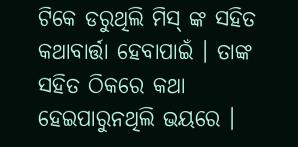ଟିକେ ଡରୁଥିଲି ମିସ୍ ଙ୍କ ସହିତ କଥାବାର୍ତ୍ତା ହେବାପାଇଁ । ତାଙ୍କ ସହିତ ଠିକରେ କଥା ହେଇପାରୁନଥିଲି ଭୟରେ ।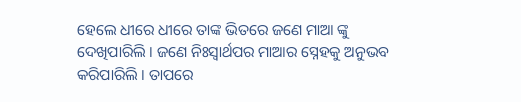ହେଲେ ଧୀରେ ଧୀରେ ତାଙ୍କ ଭିତରେ ଜଣେ ମାଆ ଙ୍କୁ ଦେଖିପାରିଲି । ଜଣେ ନିଃସ୍ୱାର୍ଥପର ମାଆର ସ୍ନେହକୁ ଅନୁଭବ କରିପାରିଲି । ତାପରେ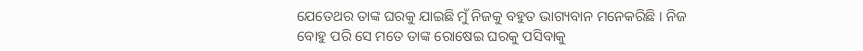ଯେତେଥର ତାଙ୍କ ଘରକୁ ଯାଇଛି ମୁଁ ନିଜକୁ ବହୁତ ଭାଗ୍ୟବାନ ମନେକରିଛି । ନିଜ ବୋହୁ ପରି ସେ ମତେ ତାଙ୍କ ରୋଷେଇ ଘରକୁ ପସିବାକୁ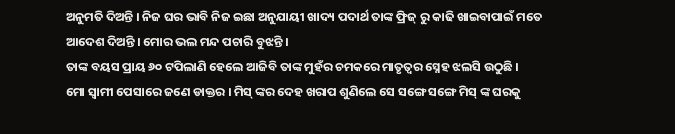ଅନୁମତି ଦିଅନ୍ତି । ନିଜ ଘର ଭାବି ନିଜ ଇଛା ଅନୁଯାୟୀ ଖାଦ୍ୟ ପଦାର୍ଥ ତାଙ୍କ ଫ୍ରିଜ୍ ରୁ କାଢି ଖାଇବାପାଇଁ ମତେ ଆଦେଶ ଦିଅନ୍ତି । ମୋର ଭଲ ମନ୍ଦ ପଚାରି ବୁଝନ୍ତି ।
ତାଙ୍କ ବୟସ ପ୍ରାୟ ୬୦ ଟପିଲାଣି ହେଲେ ଆଜିବି ତାଙ୍କ ମୁହଁର ଚମକରେ ମାତୃତ୍ବର ସ୍ନେହ ଝଲସି ଉଠୁଛି ।
ମୋ ସ୍ୱାମୀ ପେସାରେ ଜଣେ ଡାକ୍ତର । ମିସ୍ ଙ୍କର ଦେହ ଖରାପ ଶୁଣିଲେ ସେ ସଙ୍ଗେ ସଙ୍ଗେ ମିସ୍ ଙ୍କ ଘରକୁ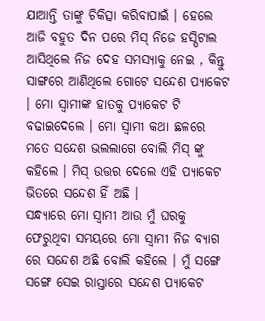ଯାଆନ୍ତି ତାଙ୍କୁ ଚିକିତ୍ସା କରିବାପାଇଁ । ହେଲେ ଆଜି ବହୁତ ଦିନ ପରେ ମିସ୍ ନିଜେ ହସ୍ପିଟାଲ ଆସିଥିଲେ ନିଜ ଦେହ ସମସ୍ୟାକୁ ନେଇ , କିନ୍ତୁ ସାଙ୍ଗରେ ଆଣିଥିଲେ ଗୋଟେ ସନ୍ଦେଶ ପ୍ୟାକେଟ । ମୋ ସ୍ୱାମୀଙ୍କ ହାତକୁ ପ୍ୟାକେଟ ଟି ବଢାଇଦେଲେ । ମୋ ସ୍ୱାମୀ କଥା ଛଳରେ ମତେ ସନ୍ଦେଶ ଭଲଲାଗେ ବୋଲି ମିସ୍ ଙ୍କୁ କହିଲେ । ମିସ୍ ଉତ୍ତର ଦେଲେ ଏହି ପ୍ୟାକେଟ ଭିତରେ ସନ୍ଦେଶ ହିଁ ଅଛି ।
ସନ୍ଧ୍ୟାରେ ମୋ ସ୍ୱାମୀ ଆଉ ମୁଁ ଘରକୁ ଫେରୁଥିବା ସମୟରେ ମୋ ସ୍ୱାମୀ ନିଜ ବ୍ୟାଗ ରେ ସନ୍ଦେଶ ଅଛି ବୋଲି କହିଲେ । ମୁଁ ସଙ୍ଗେ ସଙ୍ଗେ ସେଇ ରାସ୍ତାରେ ସନ୍ଦେଶ ପ୍ୟାକେଟ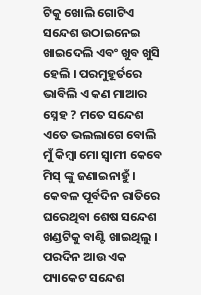ଟିକୁ ଖୋଲି ଗୋଟିଏ ସନ୍ଦେଶ ଉଠାଇନେଇ ଖାଇଦେଲି ଏବଂ ଖୁବ ଖୁସି ହେଲି । ପରମୁହୂର୍ତରେ ଭାବିଲି ଏ କଣ ମାଆର ସ୍ନେହ ? ମତେ ସନ୍ଦେଶ ଏତେ ଭଲଲାଗେ ବୋଲି ମୁଁ କିମ୍ବା ମୋ ସ୍ୱାମୀ କେବେ ମିସ୍ ଙ୍କୁ ଜଣାଇନାହୁଁ । କେବଳ ପୂର୍ବଦିନ ରାତିରେ ଘରେଥିବା ଶେଷ ସନ୍ଦେଶ ଖଣ୍ଡଟିକୁ ବାଣ୍ଟି ଖାଇଥିଲୁ । ପରଦିନ ଆଉ ଏକ ପ୍ୟାକେଟ ସନ୍ଦେଶ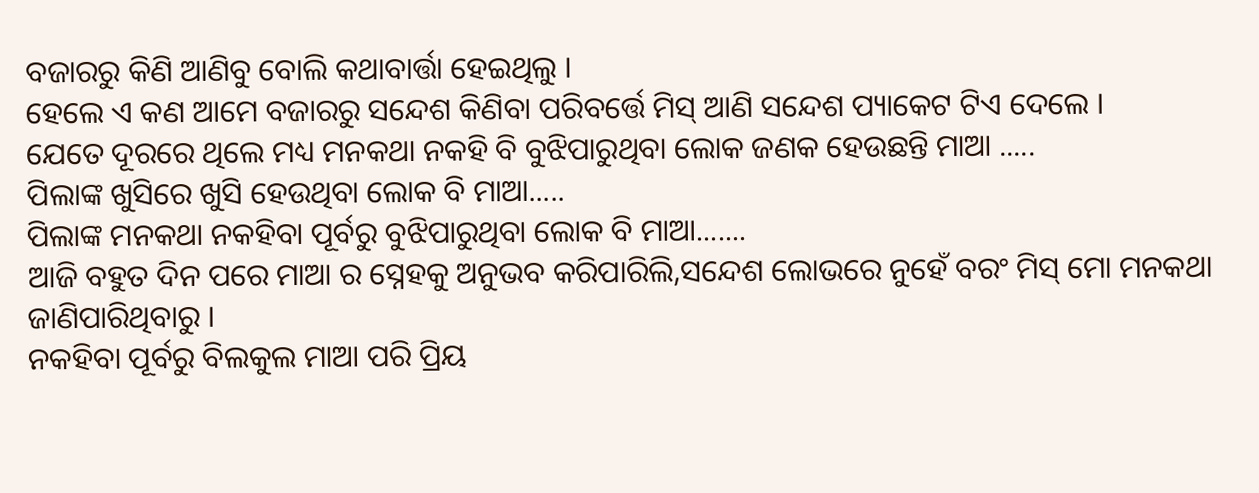ବଜାରରୁ କିଣି ଆଣିବୁ ବୋଲି କଥାବାର୍ତ୍ତା ହେଇଥିଲୁ ।
ହେଲେ ଏ କଣ ଆମେ ବଜାରରୁ ସନ୍ଦେଶ କିଣିବା ପରିବର୍ତ୍ତେ ମିସ୍ ଆଣି ସନ୍ଦେଶ ପ୍ୟାକେଟ ଟିଏ ଦେଲେ ।
ଯେତେ ଦୂରରେ ଥିଲେ ମଧ୍ୟ ମନକଥା ନକହି ବି ବୁଝିପାରୁଥିବା ଲୋକ ଜଣକ ହେଉଛନ୍ତି ମାଆ .....
ପିଲାଙ୍କ ଖୁସିରେ ଖୁସି ହେଉଥିବା ଲୋକ ବି ମାଆ.....
ପିଲାଙ୍କ ମନକଥା ନକହିବା ପୂର୍ବରୁ ବୁଝିପାରୁଥିବା ଲୋକ ବି ମାଆ.......
ଆଜି ବହୁତ ଦିନ ପରେ ମାଆ ର ସ୍ନେହକୁ ଅନୁଭବ କରିପାରିଲି,ସନ୍ଦେଶ ଲୋଭରେ ନୁହେଁ ବରଂ ମିସ୍ ମୋ ମନକଥା ଜାଣିପାରିଥିବାରୁ ।
ନକହିବା ପୂର୍ବରୁ ବିଲକୁଲ ମାଆ ପରି ପ୍ରିୟ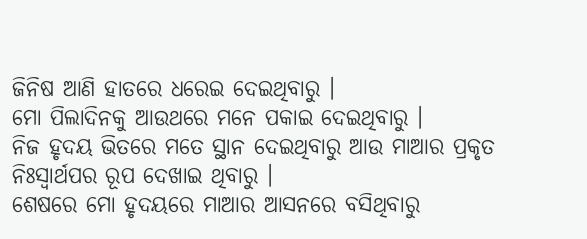ଜିନିଷ ଆଣି ହାତରେ ଧରେଇ ଦେଇଥିବାରୁ ।
ମୋ ପିଲାଦିନକୁ ଆଉଥରେ ମନେ ପକାଇ ଦେଇଥିବାରୁ ।
ନିଜ ହୃଦୟ ଭିତରେ ମତେ ସ୍ଥାନ ଦେଇଥିବାରୁ ଆଉ ମାଆର ପ୍ରକୃତ ନିଃସ୍ୱାର୍ଥପର ରୂପ ଦେଖାଇ ଥିବାରୁ ।
ଶେଷରେ ମୋ ହୃଦୟରେ ମାଆର ଆସନରେ ବସିଥିବାରୁ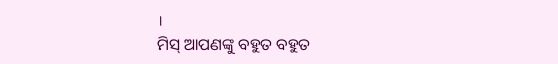।
ମିସ୍ ଆପଣଙ୍କୁ ବହୁତ ବହୁତ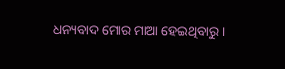ଧନ୍ୟବାଦ ମୋର ମାଆ ହେଇଥିବାରୁ ।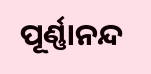ପୂର୍ଣ୍ଣାନନ୍ଦ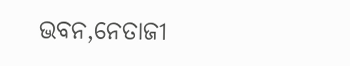ଭବନ,ନେତାଜୀ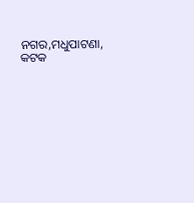ନଗର,ମଧୁପାଟଣା, କଟକ